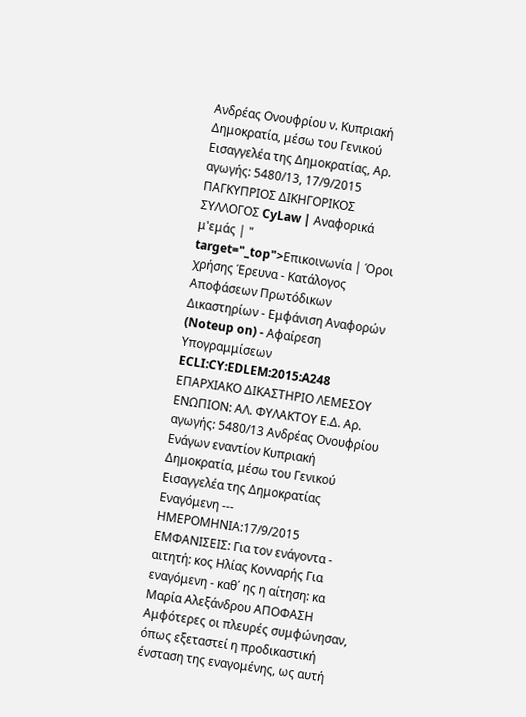Ανδρέας Ονουφρίου ν. Κυπριακή Δημοκρατία, μέσω του Γενικού Εισαγγελέα της Δημοκρατίας, Αρ. αγωγής: 5480/13, 17/9/2015 ΠΑΓΚΥΠΡΙΟΣ ΔΙΚΗΓΟΡΙΚΟΣ ΣΥΛΛΟΓΟΣ CyLaw | Αναφορικά μ'εμάς | " target="_top">Επικοινωνία | Όροι χρήσης Έρευνα - Κατάλογος Αποφάσεων Πρωτόδικων Δικαστηρίων - Εμφάνιση Αναφορών (Noteup on) - Αφαίρεση Υπογραμμίσεων ECLI:CY:EDLEM:2015:A248 ΕΠΑΡΧΙΑΚΟ ΔΙΚΑΣΤΗΡΙΟ ΛΕΜΕΣΟΥ ΕΝΩΠΙΟΝ: ΑΛ. ΦΥΛΑΚΤΟΥ Ε.Δ. Αρ. αγωγής: 5480/13 Ανδρέας Ονουφρίου Ενάγων εναντίον Κυπριακή Δημοκρατία, μέσω του Γενικού Εισαγγελέα της Δημοκρατίας Εναγόμενη --- ΗΜΕΡΟΜΗΝΙΑ:17/9/2015 ΕΜΦΑΝΙΣΕΙΣ: Για τον ενάγοντα - αιτητή: κος Ηλίας Κονναρής Για εναγόμενη - καθ΄ ης η αίτηση: κα Μαρία Αλεξάνδρου ΑΠΟΦΑΣΗ Αμφότερες οι πλευρές συμφώνησαν, όπως εξεταστεί η προδικαστική ένσταση της εναγομένης, ως αυτή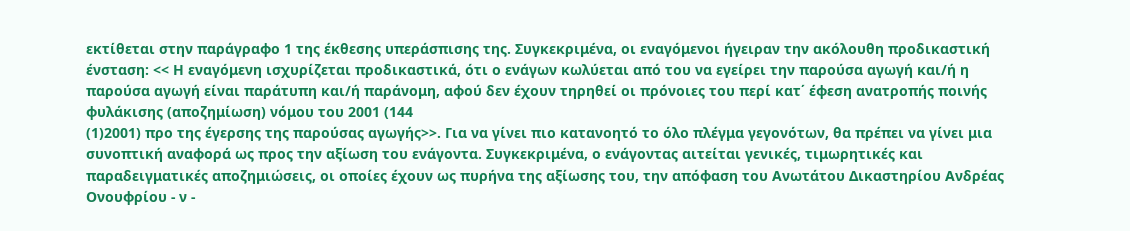εκτίθεται στην παράγραφο 1 της έκθεσης υπεράσπισης της. Συγκεκριμένα, οι εναγόμενοι ήγειραν την ακόλουθη προδικαστική ένσταση: << Η εναγόμενη ισχυρίζεται προδικαστικά, ότι ο ενάγων κωλύεται από του να εγείρει την παρούσα αγωγή και/ή η παρούσα αγωγή είναι παράτυπη και/ή παράνομη, αφού δεν έχουν τηρηθεί οι πρόνοιες του περί κατ΄ έφεση ανατροπής ποινής φυλάκισης (αποζημίωση) νόμου του 2001 (144
(1)2001) προ της έγερσης της παρούσας αγωγής>>. Για να γίνει πιο κατανοητό το όλο πλέγμα γεγονότων, θα πρέπει να γίνει μια συνοπτική αναφορά ως προς την αξίωση του ενάγοντα. Συγκεκριμένα, ο ενάγοντας αιτείται γενικές, τιμωρητικές και παραδειγματικές αποζημιώσεις, οι οποίες έχουν ως πυρήνα της αξίωσης του, την απόφαση του Ανωτάτου Δικαστηρίου Ανδρέας Ονουφρίου - ν -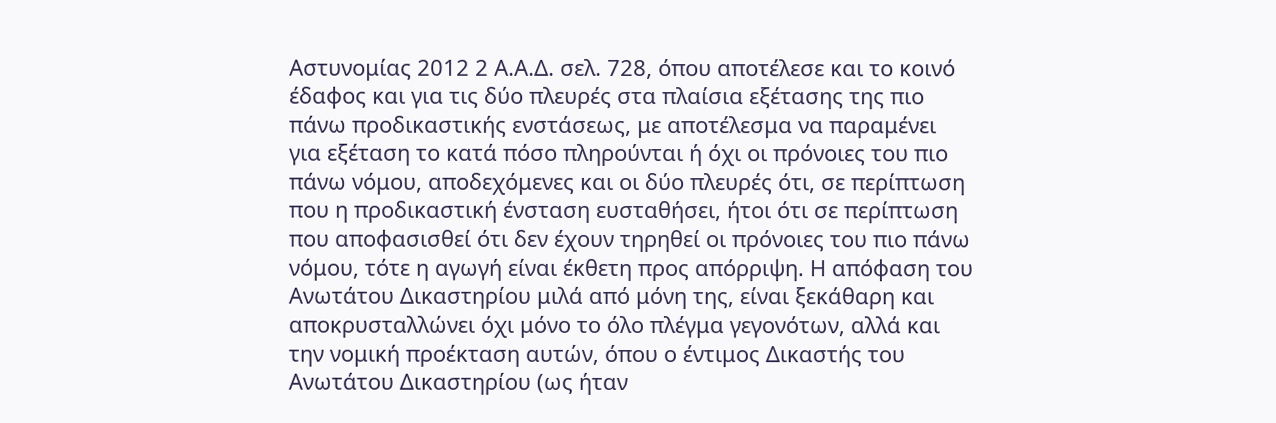Αστυνομίας 2012 2 Α.Α.Δ. σελ. 728, όπου αποτέλεσε και το κοινό έδαφος και για τις δύο πλευρές στα πλαίσια εξέτασης της πιο πάνω προδικαστικής ενστάσεως, με αποτέλεσμα να παραμένει για εξέταση το κατά πόσο πληρούνται ή όχι οι πρόνοιες του πιο πάνω νόμου, αποδεχόμενες και οι δύο πλευρές ότι, σε περίπτωση που η προδικαστική ένσταση ευσταθήσει, ήτοι ότι σε περίπτωση που αποφασισθεί ότι δεν έχουν τηρηθεί οι πρόνοιες του πιο πάνω νόμου, τότε η αγωγή είναι έκθετη προς απόρριψη. Η απόφαση του Ανωτάτου Δικαστηρίου μιλά από μόνη της, είναι ξεκάθαρη και αποκρυσταλλώνει όχι μόνο το όλο πλέγμα γεγονότων, αλλά και την νομική προέκταση αυτών, όπου ο έντιμος Δικαστής του Ανωτάτου Δικαστηρίου (ως ήταν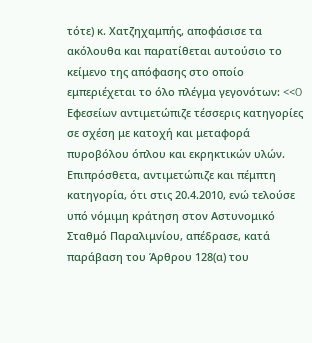τότε) κ. Χατζηχαμπής, αποφάσισε τα ακόλουθα και παρατίθεται αυτούσιο το κείμενο της απόφασης στο οποίο εμπεριέχεται το όλο πλέγμα γεγονότων: <<O Εφεσείων αντιμετώπιζε τέσσερις κατηγορίες σε σχέση με κατοχή και μεταφορά πυροβόλου όπλου και εκρηκτικών υλών. Επιπρόσθετα, αντιμετώπιζε και πέμπτη κατηγορία, ότι στις 20.4.2010, ενώ τελούσε υπό νόμιμη κράτηση στον Αστυνομικό Σταθμό Παραλιμνίου, απέδρασε, κατά παράβαση του Άρθρου 128(α) του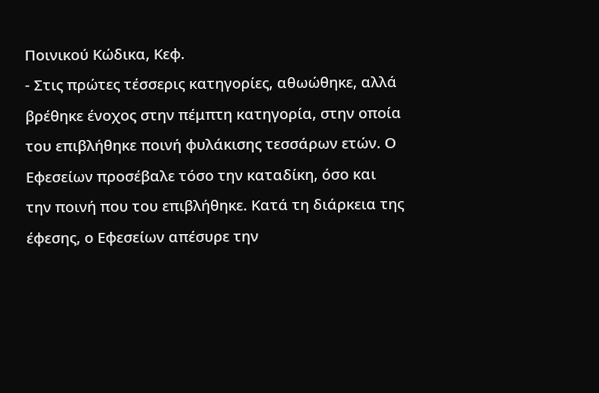Ποινικού Κώδικα, Κεφ.
- Στις πρώτες τέσσερις κατηγορίες, αθωώθηκε, αλλά βρέθηκε ένοχος στην πέμπτη κατηγορία, στην οποία του επιβλήθηκε ποινή φυλάκισης τεσσάρων ετών. Ο Εφεσείων προσέβαλε τόσο την καταδίκη, όσο και την ποινή που του επιβλήθηκε. Κατά τη διάρκεια της έφεσης, ο Εφεσείων απέσυρε την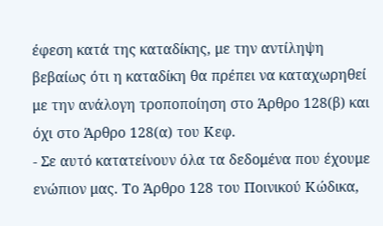έφεση κατά της καταδίκης, με την αντίληψη βεβαίως ότι η καταδίκη θα πρέπει να καταχωρηθεί με την ανάλογη τροποποίηση στο Άρθρο 128(β) και όχι στο Άρθρο 128(α) του Κεφ.
- Σε αυτό κατατείνουν όλα τα δεδομένα που έχουμε ενώπιον μας. Το Άρθρο 128 του Ποινικού Κώδικα,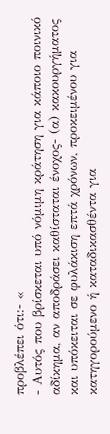προβλέπει ότι:- «
- Αυτός που βρίσκεται υπό νόμιμη κράτηση για κάποιο ποινικό αδίκημα, αν αποδράσει καθίσταται ένοχος- (α) κακουργήματος και υπόκειται σε φυλάκιση επτά χρόνων, προκειμένου για κατηγορούμενο ή καταδικασθέντα για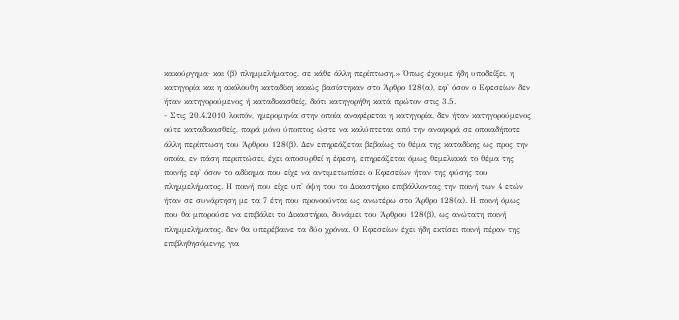κακούργημα· και (β) πλημμελήματος, σε κάθε άλλη περίπτωση.» Όπως έχουμε ήδη υποδείξει, η κατηγορία και η ακόλουθη καταδίκη κακώς βασίστηκαν στο Άρθρο 128(α), εφ' όσον ο Εφεσείων δεν ήταν κατηγορούμενος ή καταδικασθείς, διότι κατηγορήθη κατά πρώτον στις 3.5.
- Στις 20.4.2010 λοιπόν, ημερομηνία στην οποία αναφέρεται η κατηγορία, δεν ήταν κατηγορούμενος ούτε καταδικασθείς, παρά μόνο ύποπτος ώστε να καλύπτεται από την αναφορά σε οποιαδήποτε άλλη περίπτωση του Άρθρου 128(β). Δεν επηρεάζεται βεβαίως το θέμα της καταδίκης ως προς την οποία, εν πάση περιπτώσει, έχει αποσυρθεί η έφεση, επηρεάζεται όμως θεμελιακά το θέμα της ποινής εφ' όσον το αδίκημα που είχε να αντιμετωπίσει ο Εφεσείων ήταν της φύσης του πλημμελήματος. Η ποινή που είχε υπ' όψη του το Δικαστήριο επιβάλλοντας την ποινή των 4 ετών ήταν σε συνάρτηση με τα 7 έτη που προνοούνται ως ανωτέρω στο Άρθρο 128(α). Η ποινή όμως που θα μπορούσε να επιβάλει το Δικαστήριο, δυνάμει του Άρθρου 128(β), ως ανώτατη ποινή πλημμελήματος, δεν θα υπερέβαινε τα δύο χρόνια. Ο Εφεσείων έχει ήδη εκτίσει ποινή πέραν της επιβληθησόμενης για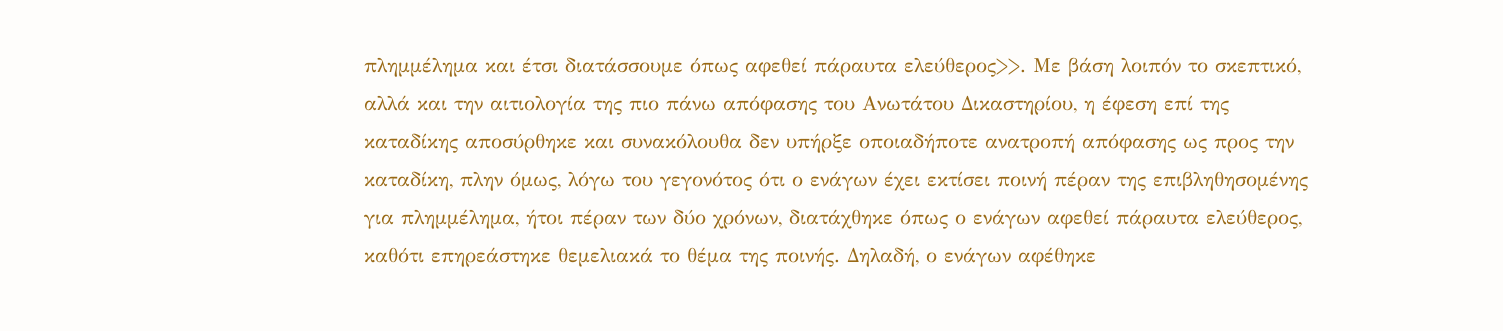πλημμέλημα και έτσι διατάσσουμε όπως αφεθεί πάραυτα ελεύθερος>>. Με βάση λοιπόν το σκεπτικό, αλλά και την αιτιολογία της πιο πάνω απόφασης του Ανωτάτου Δικαστηρίου, η έφεση επί της καταδίκης αποσύρθηκε και συνακόλουθα δεν υπήρξε οποιαδήποτε ανατροπή απόφασης ως προς την καταδίκη, πλην όμως, λόγω του γεγονότος ότι ο ενάγων έχει εκτίσει ποινή πέραν της επιβληθησομένης για πλημμέλημα, ήτοι πέραν των δύο χρόνων, διατάχθηκε όπως ο ενάγων αφεθεί πάραυτα ελεύθερος, καθότι επηρεάστηκε θεμελιακά το θέμα της ποινής. Δηλαδή, ο ενάγων αφέθηκε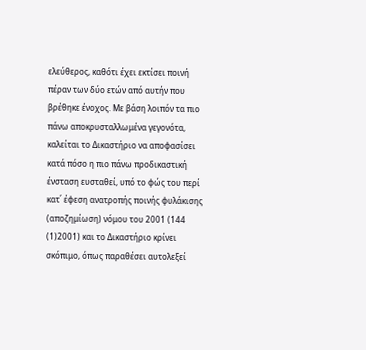ελεύθερος, καθότι έχει εκτίσει ποινή πέραν των δύο ετών από αυτήν που βρέθηκε ένοχος. Με βάση λοιπόν τα πιο πάνω αποκρυσταλλωμένα γεγονότα, καλείται το Δικαστήριο να αποφασίσει κατά πόσο η πιο πάνω προδικαστική ένσταση ευσταθεί, υπό το φώς του περί κατ΄ έφεση ανατροπής ποινής φυλάκισης (αποζημίωση) νόμου του 2001 (144
(1)2001) και το Δικαστήριο κρίνει σκόπιμο, όπως παραθέσει αυτολεξεί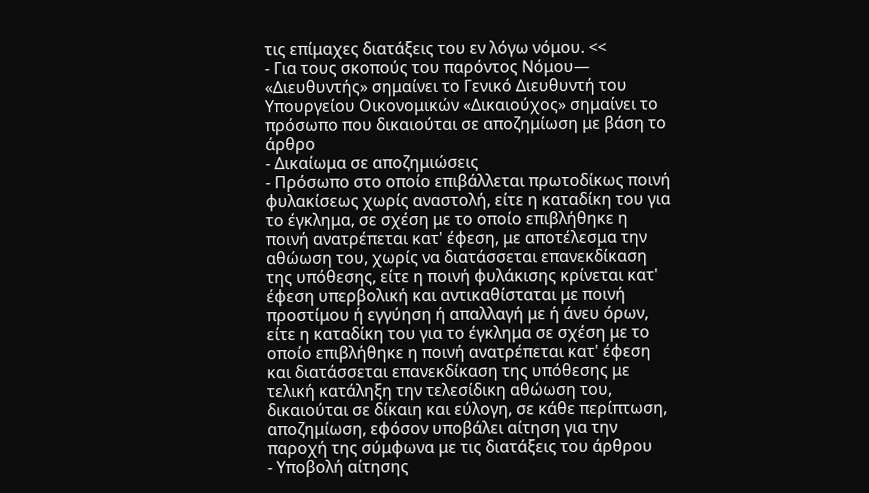τις επίμαχες διατάξεις του εν λόγω νόμου. <<
- Για τους σκοπούς του παρόντος Νόμου— «Διευθυντής» σημαίνει το Γενικό Διευθυντή του Υπουργείου Οικονομικών «Δικαιούχος» σημαίνει το πρόσωπο που δικαιούται σε αποζημίωση με βάση το άρθρο
- Δικαίωμα σε αποζημιώσεις
- Πρόσωπο στο οποίο επιβάλλεται πρωτοδίκως ποινή φυλακίσεως χωρίς αναστολή, είτε η καταδίκη του για το έγκλημα, σε σχέση με το οποίο επιβλήθηκε η ποινή ανατρέπεται κατ' έφεση, με αποτέλεσμα την αθώωση του, χωρίς να διατάσσεται επανεκδίκαση της υπόθεσης, είτε η ποινή φυλάκισης κρίνεται κατ' έφεση υπερβολική και αντικαθίσταται με ποινή προστίμου ή εγγύηση ή απαλλαγή με ή άνευ όρων, είτε η καταδίκη του για το έγκλημα σε σχέση με το οποίο επιβλήθηκε η ποινή ανατρέπεται κατ' έφεση και διατάσσεται επανεκδίκαση της υπόθεσης με τελική κατάληξη την τελεσίδικη αθώωση του, δικαιούται σε δίκαιη και εύλογη, σε κάθε περίπτωση, αποζημίωση, εφόσον υποβάλει αίτηση για την παροχή της σύμφωνα με τις διατάξεις του άρθρου
- Υποβολή αίτησης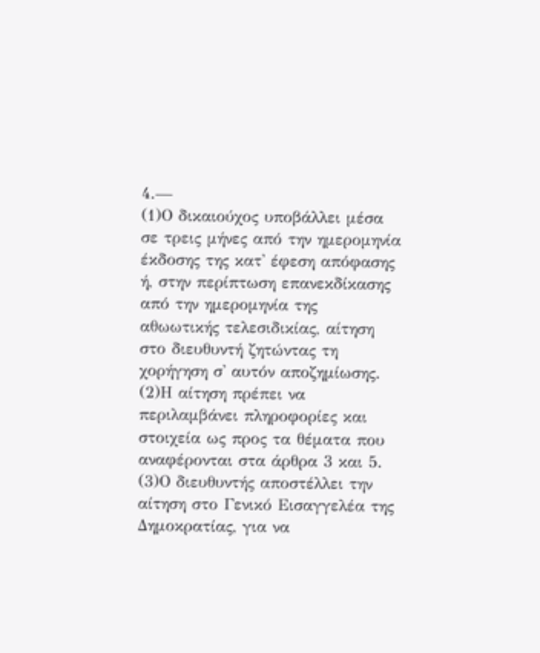4.—
(1)Ο δικαιούχος υποβάλλει μέσα σε τρεις μήνες από την ημερομηνία έκδοσης της κατ' έφεση απόφασης ή, στην περίπτωση επανεκδίκασης από την ημερομηνία της αθωωτικής τελεσιδικίας, αίτηση στο διευθυντή ζητώντας τη χορήγηση σ' αυτόν αποζημίωσης.
(2)Η αίτηση πρέπει να περιλαμβάνει πληροφορίες και στοιχεία ως προς τα θέματα που αναφέρονται στα άρθρα 3 και 5.
(3)Ο διευθυντής αποστέλλει την αίτηση στο Γενικό Εισαγγελέα της Δημοκρατίας, για να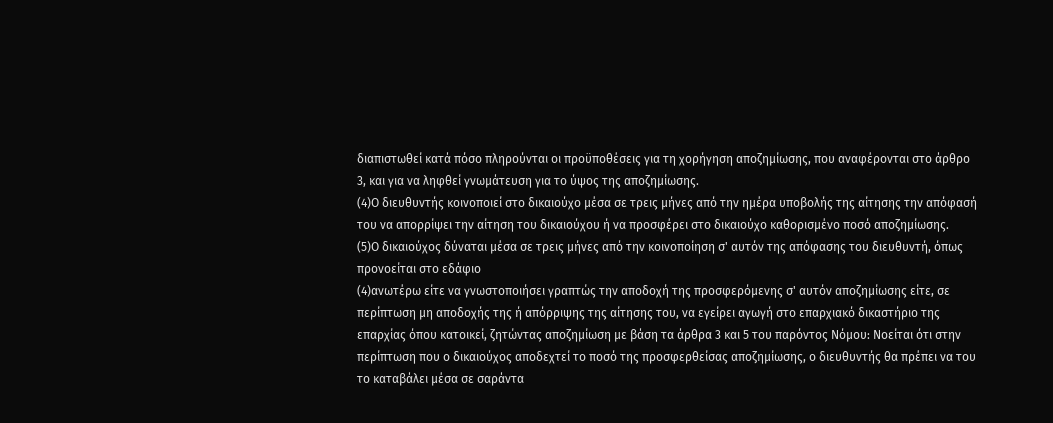διαπιστωθεί κατά πόσο πληρούνται οι προϋποθέσεις για τη χορήγηση αποζημίωσης, που αναφέρονται στο άρθρο 3, και για να ληφθεί γνωμάτευση για το ύψος της αποζημίωσης.
(4)Ο διευθυντής κοινοποιεί στο δικαιούχο μέσα σε τρεις μήνες από την ημέρα υποβολής της αίτησης την απόφασή του να απορρίψει την αίτηση του δικαιούχου ή να προσφέρει στο δικαιούχο καθορισμένο ποσό αποζημίωσης.
(5)Ο δικαιούχος δύναται μέσα σε τρεις μήνες από την κοινοποίηση σ' αυτόν της απόφασης του διευθυντή, όπως προνοείται στο εδάφιο
(4)ανωτέρω είτε να γνωστοποιήσει γραπτώς την αποδοχή της προσφερόμενης σ' αυτόν αποζημίωσης είτε, σε περίπτωση μη αποδοχής της ή απόρριψης της αίτησης του, να εγείρει αγωγή στο επαρχιακό δικαστήριο της επαρχίας όπου κατοικεί, ζητώντας αποζημίωση με βάση τα άρθρα 3 και 5 του παρόντος Νόμου: Νοείται ότι στην περίπτωση που ο δικαιούχος αποδεχτεί το ποσό της προσφερθείσας αποζημίωσης, ο διευθυντής θα πρέπει να του το καταβάλει μέσα σε σαράντα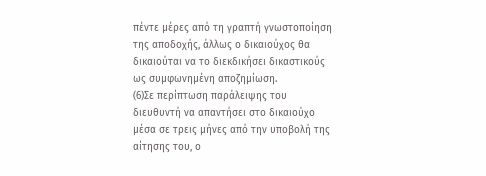πέντε μέρες από τη γραπτή γνωστοποίηση της αποδοχής, άλλως ο δικαιούχος θα δικαιούται να το διεκδικήσει δικαστικούς ως συμφωνημένη αποζημίωση.
(6)Σε περίπτωση παράλειψης του διευθυντή να απαντήσει στο δικαιούχο μέσα σε τρεις μήνες από την υποβολή της αίτησης του, ο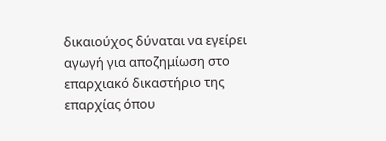δικαιούχος δύναται να εγείρει αγωγή για αποζημίωση στο επαρχιακό δικαστήριο της επαρχίας όπου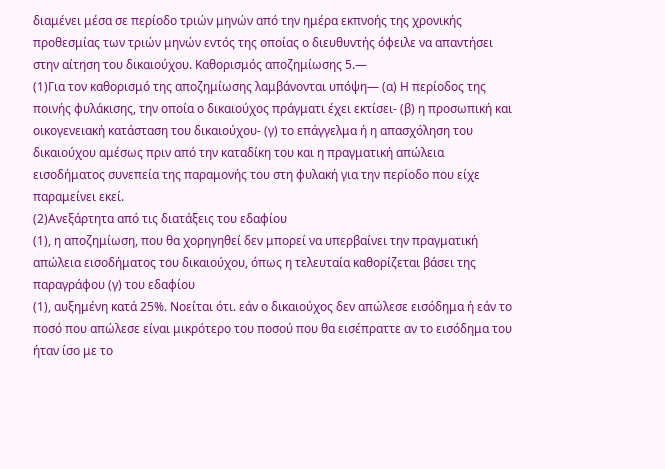διαμένει μέσα σε περίοδο τριών μηνών από την ημέρα εκπνοής της χρονικής προθεσμίας των τριών μηνών εντός της οποίας ο διευθυντής όφειλε να απαντήσει στην αίτηση του δικαιούχου. Καθορισμός αποζημίωσης 5.—
(1)Για τον καθορισμό της αποζημίωσης λαμβάνονται υπόψη— (α) Η περίοδος της ποινής φυλάκισης, την οποία ο δικαιούχος πράγματι έχει εκτίσει- (β) η προσωπική και οικογενειακή κατάσταση του δικαιούχου- (γ) το επάγγελμα ή η απασχόληση του δικαιούχου αμέσως πριν από την καταδίκη του και η πραγματική απώλεια εισοδήματος συνεπεία της παραμονής του στη φυλακή για την περίοδο που είχε παραμείνει εκεί.
(2)Ανεξάρτητα από τις διατάξεις του εδαφίου
(1), η αποζημίωση, που θα χορηγηθεί δεν μπορεί να υπερβαίνει την πραγματική απώλεια εισοδήματος του δικαιούχου, όπως η τελευταία καθορίζεται βάσει της παραγράφου (γ) του εδαφίου
(1), αυξημένη κατά 25%. Νοείται ότι. εάν ο δικαιούχος δεν απώλεσε εισόδημα ή εάν το ποσό που απώλεσε είναι μικρότερο του ποσού που θα εισέπραττε αν το εισόδημα του ήταν ίσο με το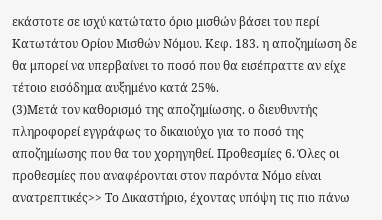εκάστοτε σε ισχύ κατώτατο όριο μισθών βάσει του περί Κατωτάτου Ορίου Μισθών Νόμου. Κεφ. 183. η αποζημίωση δε θα μπορεί να υπερβαίνει το ποσό που θα εισέπραττε αν είχε τέτοιο εισόδημα αυξημένο κατά 25%.
(3)Μετά τον καθορισμό της αποζημίωσης. ο διευθυντής πληροφορεί εγγράφως το δικαιούχο για το ποσό της αποζημίωσης που θα του χορηγηθεί. Προθεσμίες 6. Όλες οι προθεσμίες που αναφέρονται στον παρόντα Νόμο είναι ανατρεπτικές>> Το Δικαστήριο, έχοντας υπόψη τις πιο πάνω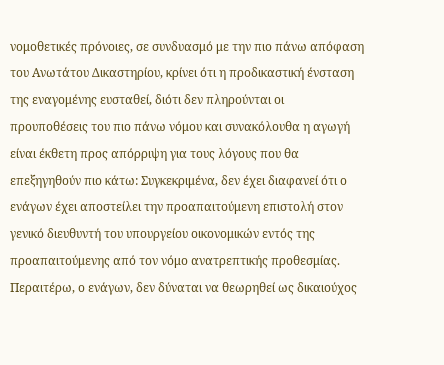νομοθετικές πρόνοιες, σε συνδυασμό με την πιο πάνω απόφαση του Ανωτάτου Δικαστηρίου, κρίνει ότι η προδικαστική ένσταση της εναγομένης ευσταθεί, διότι δεν πληρούνται οι προυποθέσεις του πιο πάνω νόμου και συνακόλουθα η αγωγή είναι έκθετη προς απόρριψη για τους λόγους που θα επεξηγηθούν πιο κάτω: Συγκεκριμένα, δεν έχει διαφανεί ότι ο ενάγων έχει αποστείλει την προαπαιτούμενη επιστολή στον γενικό διευθυντή του υπουργείου οικονομικών εντός της προαπαιτούμενης από τον νόμο ανατρεπτικής προθεσμίας. Περαιτέρω, ο ενάγων, δεν δύναται να θεωρηθεί ως δικαιούχος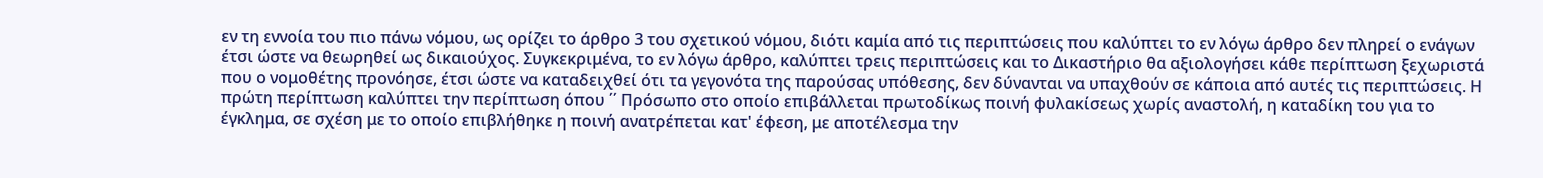εν τη εννοία του πιο πάνω νόμου, ως ορίζει το άρθρο 3 του σχετικού νόμου, διότι καμία από τις περιπτώσεις που καλύπτει το εν λόγω άρθρο δεν πληρεί ο ενάγων έτσι ώστε να θεωρηθεί ως δικαιούχος. Συγκεκριμένα, το εν λόγω άρθρο, καλύπτει τρεις περιπτώσεις και το Δικαστήριο θα αξιολογήσει κάθε περίπτωση ξεχωριστά που ο νομοθέτης προνόησε, έτσι ώστε να καταδειχθεί ότι τα γεγονότα της παρούσας υπόθεσης, δεν δύνανται να υπαχθούν σε κάποια από αυτές τις περιπτώσεις. Η πρώτη περίπτωση καλύπτει την περίπτωση όπου ΄΄ Πρόσωπο στο οποίο επιβάλλεται πρωτοδίκως ποινή φυλακίσεως χωρίς αναστολή, η καταδίκη του για το έγκλημα, σε σχέση με το οποίο επιβλήθηκε η ποινή ανατρέπεται κατ' έφεση, με αποτέλεσμα την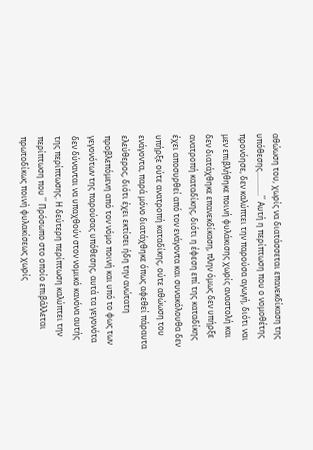αθώωση του, χωρίς να διατάσσεται επανεκδίκαση της υπόθεσης............΄΄ Αυτή η περίπτωση που ο νομοθέτης προνόησε, δεν καλύπτει την παρούσα αγωγή, διότι ναι μεν επιβλήθηκε ποινή φυλάκισης χωρίς αναστολή και δεν διατάχθηκε επανεκδίκαση, πλην όμως δεν υπήρξε ανατροπή καταδίκης, διότι η έφεση επί της καταδίκης έχει αποσυρθεί από τον ενάγοντα και συνακόλουθα δεν υπήρξε ούτε ανατροπή καταδίκης, ούτε αθώωση του ενάγοντα, παρά μόνο διατάχθηκε όπως αφεθεί πάραυτα ελεύθερος, διότι έχει εκτίσει ήδη την ανώτατη προβλεπόμενη από τον νόμο ποινή και υπό το φως των γεγονότων της παρούσας υπόθεσης, αυτά τα γεγονότα δεν δύνανται να υπαχθούν στον νομικό κανόνα αυτής της περίπτωσης. Η δεύτερη περίπτωση καλύπτει την περίπτωση που ΄΄ Πρόσωπο στο οποίο επιβάλλεται πρωτοδίκως ποινή φυλακίσεως χωρίς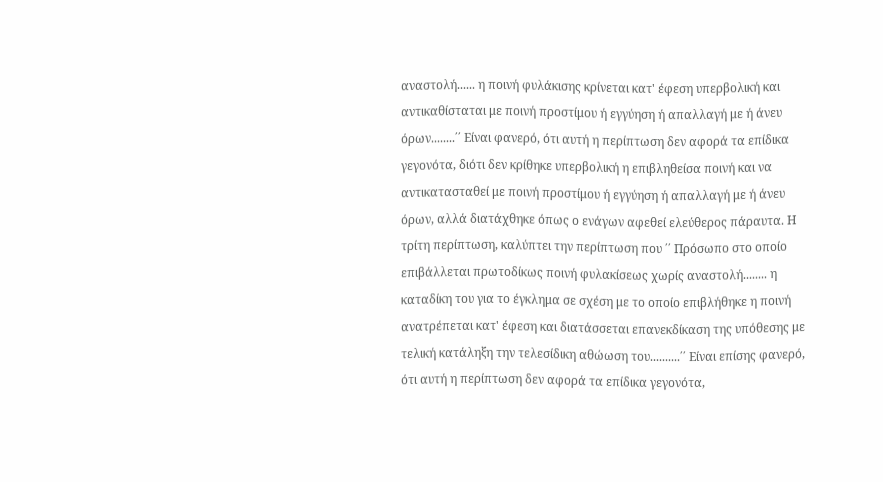αναστολή...... η ποινή φυλάκισης κρίνεται κατ' έφεση υπερβολική και αντικαθίσταται με ποινή προστίμου ή εγγύηση ή απαλλαγή με ή άνευ όρων........΄΄ Είναι φανερό, ότι αυτή η περίπτωση δεν αφορά τα επίδικα γεγονότα, διότι δεν κρίθηκε υπερβολική η επιβληθείσα ποινή και να αντικατασταθεί με ποινή προστίμου ή εγγύηση ή απαλλαγή με ή άνευ όρων, αλλά διατάχθηκε όπως ο ενάγων αφεθεί ελεύθερος πάραυτα. Η τρίτη περίπτωση, καλύπτει την περίπτωση που ΄΄ Πρόσωπο στο οποίο επιβάλλεται πρωτοδίκως ποινή φυλακίσεως χωρίς αναστολή........ η καταδίκη του για το έγκλημα σε σχέση με το οποίο επιβλήθηκε η ποινή ανατρέπεται κατ' έφεση και διατάσσεται επανεκδίκαση της υπόθεσης με τελική κατάληξη την τελεσίδικη αθώωση του..........΄΄ Είναι επίσης φανερό, ότι αυτή η περίπτωση δεν αφορά τα επίδικα γεγονότα,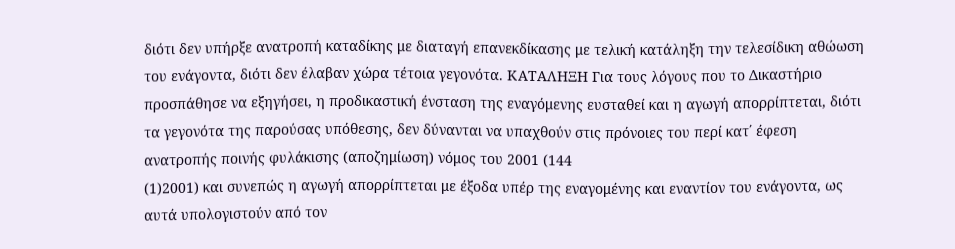διότι δεν υπήρξε ανατροπή καταδίκης με διαταγή επανεκδίκασης με τελική κατάληξη την τελεσίδικη αθώωση του ενάγοντα, διότι δεν έλαβαν χώρα τέτοια γεγονότα. ΚΑΤΑΛΗΞΗ Για τους λόγους που το Δικαστήριο προσπάθησε να εξηγήσει, η προδικαστική ένσταση της εναγόμενης ευσταθεί και η αγωγή απορρίπτεται, διότι τα γεγονότα της παρούσας υπόθεσης, δεν δύνανται να υπαχθούν στις πρόνοιες του περί κατ΄ έφεση ανατροπής ποινής φυλάκισης (αποζημίωση) νόμος του 2001 (144
(1)2001) και συνεπώς η αγωγή απορρίπτεται με έξοδα υπέρ της εναγομένης και εναντίον του ενάγοντα, ως αυτά υπολογιστούν από τον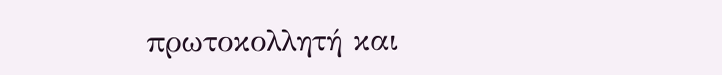πρωτοκολλητή και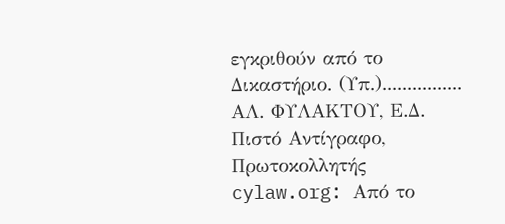εγκριθούν από το Δικαστήριο. (Υπ.)................ ΑΛ. ΦΥΛΑΚΤΟΥ, Ε.Δ. Πιστό Αντίγραφο, Πρωτοκολλητής cylaw.org: Από το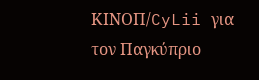ΚΙΝOΠ/CyLii για τον Παγκύπριο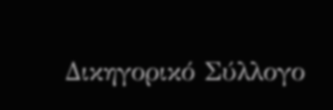Δικηγορικό Σύλλογο